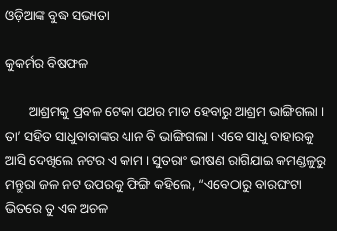ଓଡ଼ିଆଙ୍କ ବୁଦ୍ଧ ସଭ୍ୟତା

କୁକର୍ମର ବିଷଫଳ

       ଆଶ୍ରମକୁ ପ୍ରବଳ ଟେକା ପଥର ମାଡ ହେବାରୁ ଆଶ୍ରମ ଭାଙ୍ଗିଗଲା । ତା’ ସହିତ ସାଧୁବାବାଙ୍କର ଧ୍ୟାନ ବି ଭାଙ୍ଗିଗଲା । ଏବେ ସାଧୁ ବାହାରକୁ ଆସି ଦେଖିଲେ ନଟର ଏ କାମ । ସୁତରାଂ ଭୀଷଣ ରାଗିଯାଇ କମଣ୍ଡଳୁରୁ ମନ୍ତୁରା ଜଳ ନଟ ଉପରକୁ ଫିଙ୍ଗି କହିଲେ, “ଏବେଠାରୁ ବାରଘଂଟା ଭିତରେ ତୁ ଏକ ଅଚଳ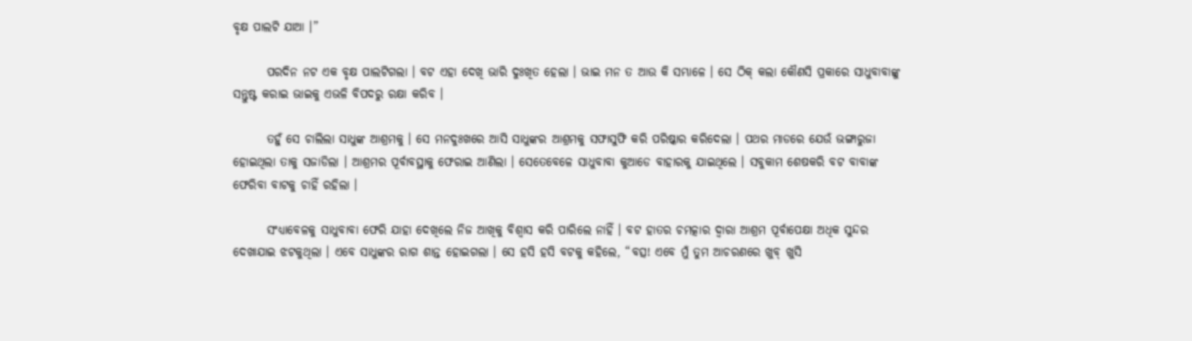ବୃକ୍ଷ ପାଲଟି ଯାଆ ।”

       ପରଦିନ ନଟ ଏକ ବୃକ୍ଷ ପାଲଟିଗଲା । ବଟ ଏହା ଦେଖି ଭାରି ଦୁଃଖିତ ହେଲା । ଭାଇ ମନ ତ ଆଉ କି ସମ୍ଭାଳେ । ସେ ଠିକ୍ କଲା କୌଣସି ପ୍ରକାରେ ସାଧୁବାବାଙ୍କୁ ସନ୍ତୁଷ୍ଟ କରାଇ ଭାଇକୁ ଏଭଳି ବିପଦରୁ ରକ୍ଷା କରିବ ।

       ତହୁଁ ସେ ଚାଲିଲା ସାଧୁଙ୍କ ଆଶ୍ରମକୁ । ସେ ମନଦୁଃଖରେ ଆସି ସାଧୁଙ୍କର ଆଶ୍ରମକୁ ସଫାସୁଫି କରି ପରିଷ୍କାର କରିଦେଲା । ପଥର ମାଡରେ ଯେଉଁ ଭଙ୍ଗାରୁଜା ହୋଇଥିଲା ତାକୁ ସଜାଡିଲା । ଆଶ୍ରମର ପୂର୍ବାବସ୍ଥାକୁ ଫେରାଇ ଆଣିଲା । ସେତେବେଳେ ସାଧୁବାବା କୁଆଡେ ବାହାରକୁ ଯାଇଥିଲେ । ସବୁକାମ ଶେଷକରି ବଟ ବାବାଙ୍କ ଫେରିବା ବାଟକୁ ଚାହିଁ ରହିଲା ।

       ସଂଧ୍ୟାବେଳକୁ ସାଧୁବାବା ଫେରି ଯାହା ଦେଖିଲେ ନିଜ ଆଖିକୁ ବିଶ୍ୱାସ କରି ପାରିଲେ ନାହିଁ । ବଟ ହାତର ଚମତ୍କାର ଦ୍ୱାରା ଆଶ୍ରମ ପୂର୍ବାପେକ୍ଷା ଅଧିକ ସୁନ୍ଦର ଦେଖାଯାଇ ଝଟକୁଥିଲା । ଏବେ ସାଧୁଙ୍କର ରାଗ ଶାନ୍ତ ହୋଇଗଲା । ସେ ହସି ହସି ବଟକୁ କହିଲେ, “ବତ୍ସ! ଏବେ ମୁଁ ତୁମ ଆଚରଣରେ ଖୁବ୍ ଖୁସି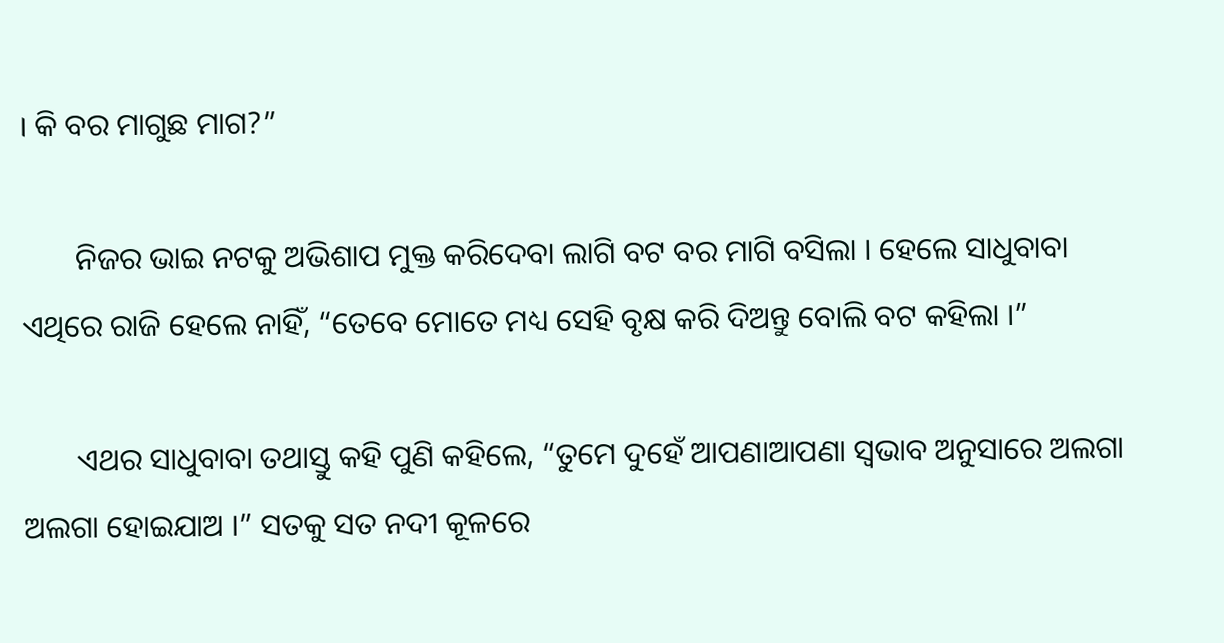। କି ବର ମାଗୁଛ ମାଗ?”

       ନିଜର ଭାଇ ନଟକୁ ଅଭିଶାପ ମୁକ୍ତ କରିଦେବା ଲାଗି ବଟ ବର ମାଗି ବସିଲା । ହେଲେ ସାଧୁବାବା ଏଥିରେ ରାଜି ହେଲେ ନାହିଁ, “ତେବେ ମୋତେ ମଧ୍ୟ ସେହି ବୃକ୍ଷ କରି ଦିଅନ୍ତୁ ବୋଲି ବଟ କହିଲା ।”

       ଏଥର ସାଧୁବାବା ତଥାସ୍ତୁ କହି ପୁଣି କହିଲେ, “ତୁମେ ଦୁହେଁ ଆପଣାଆପଣା ସ୍ୱଭାବ ଅନୁସାରେ ଅଲଗା ଅଲଗା ହୋଇଯାଅ ।” ସତକୁ ସତ ନଦୀ କୂଳରେ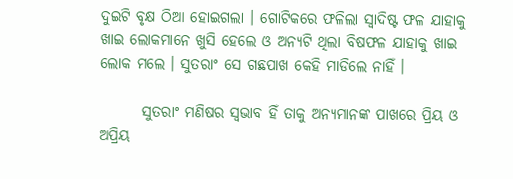ଦୁଇଟି ବୃକ୍ଷ ଠିଆ ହୋଇଗଲା । ଗୋଟିକରେ ଫଳିଲା ସ୍ୱାଦିଷ୍ଟ ଫଳ ଯାହାକୁ ଖାଇ ଲୋକମାନେ ଖୁସି ହେଲେ ଓ ଅନ୍ୟଟି ଥିଲା ବିଷଫଳ ଯାହାକୁ ଖାଇ ଲୋକ ମଲେ । ସୁତରାଂ ସେ ଗଛପାଖ କେହି ମାଡିଲେ ନାହିଁ ।

       ସୁତରାଂ ମଣିଷର ସ୍ୱଭାବ ହିଁ ତାକୁ ଅନ୍ୟମାନଙ୍କ ପାଖରେ ପ୍ରିୟ ଓ ଅପ୍ରିୟ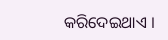କରିଦେଇଥାଏ ।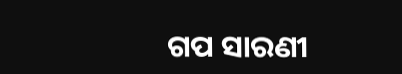ଗପ ସାରଣୀ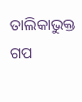ତାଲିକାଭୁକ୍ତ ଗପ